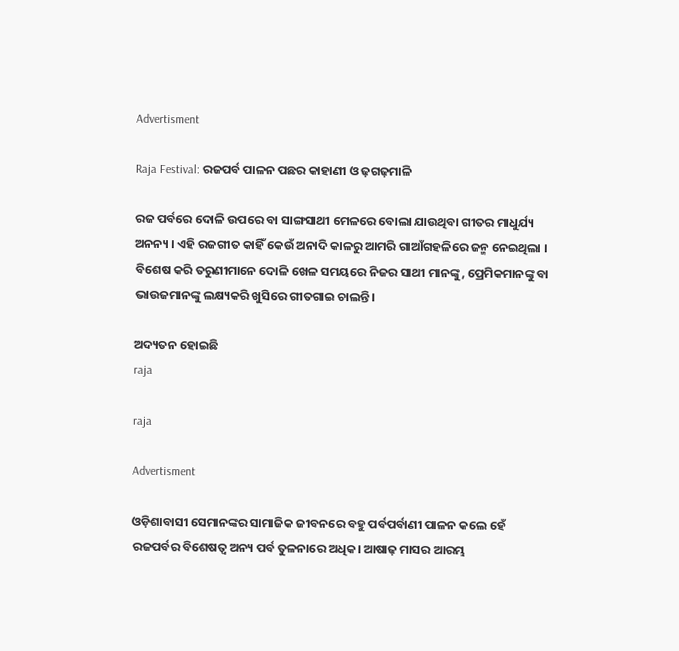Advertisment

Raja Festival: ରଜପର୍ବ ପାଳନ ପଛର କାହାଣୀ ଓ ଢ଼ଗଢ଼ମାଳି

ରଜ ପର୍ବରେ ଦୋଳି ଉପରେ ବା ସାଙ୍ଗସାଥୀ ମେଳରେ ବୋଲା ଯାଉଥିବା ଗୀତର ମାଧୁର୍ଯ୍ୟ ଅନନ୍ୟ । ଏହି ରଜଗୀତ କାହିଁ କେଉଁ ଅନାଦି କାଳରୁ ଆମରି ଗାଆଁଗହଳିରେ ଜନ୍ମ ନେଇଥିଲା । ବିଶେଷ କରି ତରୁଣୀମାନେ ଦୋଳି ଖେଳ ସମୟରେ ନିଜର ସାଥୀ ମାନଙ୍କୁ, ପ୍ରେମିକମାନଙ୍କୁ ବା ଭାଉଜମାନଙ୍କୁ ଲକ୍ଷ୍ୟକରି ଖୁସିରେ ଗୀତଗାଇ ଚାଲନ୍ତି।

ଅଦ୍ୟତନ ହୋଇଛି
raja

raja

Advertisment

ଓଡ଼ିଶାବାସୀ ସେମାନଙ୍କର ସାମାଜିକ ଜୀବନରେ ବହୁ ପର୍ବପର୍ବାଣୀ ପାଳନ କଲେ ହେଁ ରଜପର୍ବର ବିଶେଷତ୍ୱ ଅନ୍ୟ ପର୍ବ ତୁଳନାରେ ଅଧିକ। ଆଷାଢ଼ ମାସର ଆରମ୍ଭ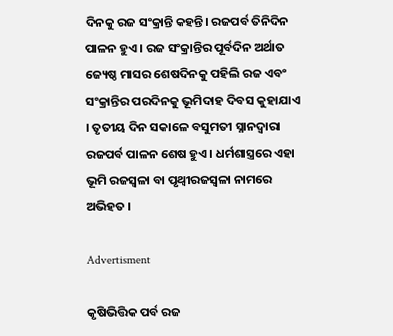ଦିନକୁ ରଜ ସଂକ୍ରାନ୍ତି କହନ୍ତି। ରଜପର୍ବ ତିନିଦିନ ପାଳନ ହୁଏ । ରଜ ସଂକ୍ରାନ୍ତିର ପୂର୍ବଦିନ ଅର୍ଥାତ ଜ୍ୟେଷ୍ଠ ମାସର ଶେଷଦିନକୁ ପହିଲି ରଜ ଏବଂ ସଂକ୍ରାନ୍ତିର ପରଦିନକୁ ଭୂମିଦାହ ଦିବସ କୁହାଯାଏ । ତୃତୀୟ ଦିନ ସକାଳେ ବସୁମତୀ ସ୍ନାନଦ୍ବାରା ରଜପର୍ବ ପାଳନ ଶେଷ ହୁଏ । ଧର୍ମଶାସ୍ତ୍ରରେ ଏହା ଭୂମି ରଜସ୍ବଳା ବା ପୃଥ୍ବୀରଜସ୍ଵଳା ନାମରେ ଅଭିହତ ।

Advertisment

କୃଷିଭିତ୍ତିକ ପର୍ବ ରଜ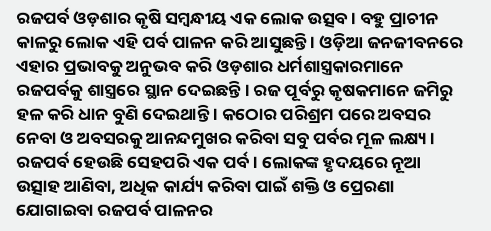ରଜପର୍ବ ଓଡ଼ଶାର କୃଷି ସମ୍ବନ୍ଧୀୟ ଏକ ଲୋକ ଉତ୍ସବ । ବହୁ ପ୍ରାଚୀନ କାଳରୁ ଲୋକ ଏହି ପର୍ବ ପାଳନ କରି ଆସୁଛନ୍ତି । ଓଡ଼ିଆ ଜନଜୀବନରେ ଏହାର ପ୍ରଭାବକୁ ଅନୁଭବ କରି ଓଡ଼ଶାର ଧର୍ମଶାସ୍ତ୍ରକାରମାନେ ରଜପର୍ବକୁ ଶାସ୍ତ୍ରରେ ସ୍ଥାନ ଦେଇଛନ୍ତି । ରଜ ପୂର୍ବରୁ କୃଷକମାନେ ଜମିରୁ ହଳ କରି ଧାନ ବୁଣି ଦେଇଥାନ୍ତି । କଠୋର ପରିଶ୍ରମ ପରେ ଅବସର ନେବା ଓ ଅବସରକୁ ଆନନ୍ଦମୁଖର କରିବା ସବୁ ପର୍ବର ମୂଳ ଲକ୍ଷ୍ୟ । ରଜପର୍ବ ହେଉଛି ସେହପରି ଏକ ପର୍ବ । ଲୋକଙ୍କ ହୃଦୟରେ ନୂଆ ଉତ୍ସାହ ଆଣିବା, ଅଧିକ କାର୍ଯ୍ୟ କରିବା ପାଇଁ ଶକ୍ତି ଓ ପ୍ରେରଣା ଯୋଗାଇବା ରଜପର୍ବ ପାଳନର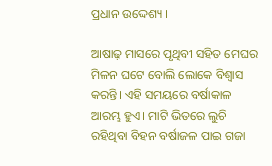ପ୍ରଧାନ ଉଦ୍ଦେଶ୍ୟ ।

ଆଷାଢ଼ ମାସରେ ପୃଥିବୀ ସହିତ ମେଘର ମିଳନ ଘଟେ ବୋଲି ଲୋକେ ବିଶ୍ବାସ କରନ୍ତି। ଏହି ସମୟରେ ବର୍ଷାକାଳ ଆରମ୍ଭ ହୁଏ। ମାଟି ଭିତରେ ଲୁଚି ରହିଥିବା ବିହନ ବର୍ଷାଜଳ ପାଇ ଗଜା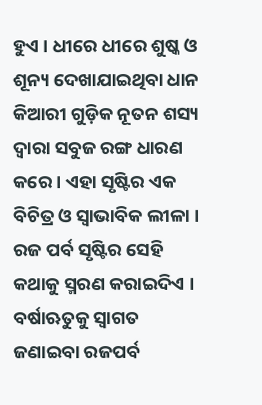ହୁଏ । ଧୀରେ ଧୀରେ ଶୁଷ୍କ ଓ ଶୂନ୍ୟ ଦେଖାଯାଇଥିବା ଧାନ କିଆରୀ ଗୁଡ଼ିକ ନୂତନ ଶସ୍ୟ ଦ୍ଵାରା ସବୁଜ ରଙ୍ଗ ଧାରଣ କରେ । ଏହା ସୃଷ୍ଟିର ଏକ ବିଚିତ୍ର ଓ ସ୍ଵାଭାବିକ ଲୀଳା । ରଜ ପର୍ବ ସୃଷ୍ଟିର ସେହି କଥାକୁ ସ୍ମରଣ କରାଇଦିଏ । ବର୍ଷାଋତୁକୁ ସ୍ବାଗତ ଜଣାଇବା ରଜପର୍ବ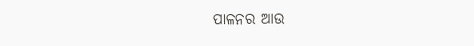ପାଳନର ଆଉ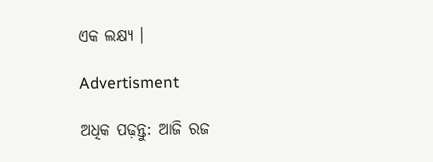ଏକ ଲକ୍ଷ୍ୟ ।

Advertisment

ଅଧିକ ପଢ଼ନ୍ତୁ: ଆଜି ରଜ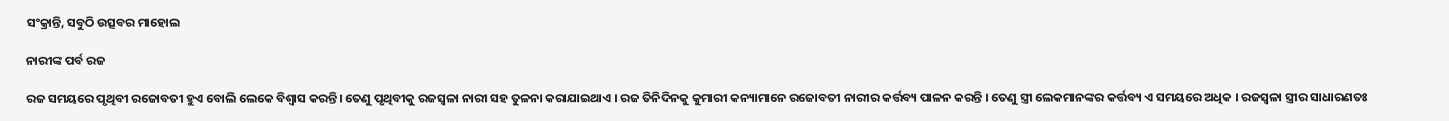ସଂକ୍ରାନ୍ତି, ସବୁଠି ଉତ୍ସବର ମାହୋଲ

ନାରୀଙ୍କ ପର୍ବ ରଜ

ରଜ ସମୟରେ ପୃଥିବୀ ରଜୋବତୀ ହୁଏ ବୋଲି ଲେକେ ବିଶ୍ବାସ କରନ୍ତି। ତେଣୁ ପୃଥିବୀକୁ ରଜସ୍ଵଳା ନାରୀ ସହ ତୁଳନା କରାଯାଇଥାଏ । ରଜ ତିନିଦିନକୁ କୁମାରୀ କନ୍ୟାମାନେ ରଜୋବତୀ ନାରୀର କର୍ତ୍ତବ୍ୟ ପାଳନ କରନ୍ତି । ତେଣୁ ସ୍ତ୍ରୀ ଲେକମାନଙ୍କର କର୍ତ୍ତବ୍ୟ ଏ ସମୟରେ ଅଧିକ । ରଜସ୍ବଳା ସ୍ତ୍ରୀର ସାଧାରଣତଃ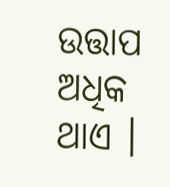ଉତ୍ତାପ ଅଧିକ ଥାଏ ।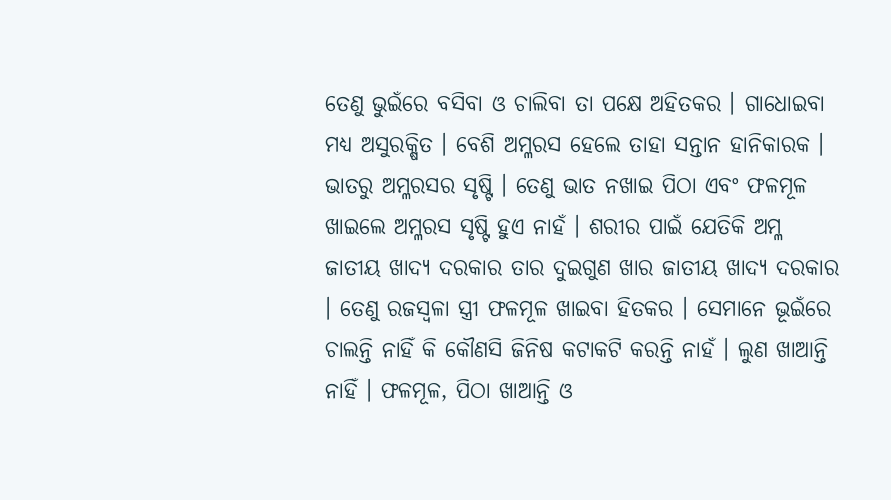ତେଣୁ ଭୁଇଁରେ ବସିବା ଓ ଚାଲିବା ତା ପକ୍ଷେ ଅହିତକର । ଗାଧୋଇବା ମଧ୍ୟ ଅସୁରକ୍ଷିତ । ବେଶି ଅମ୍ଳରସ ହେଲେ ତାହା ସନ୍ତାନ ହାନିକାରକ । ଭାତରୁ ଅମ୍ଳରସର ସୃଷ୍ଟି । ତେଣୁ ଭାତ ନଖାଇ ପିଠା ଏବଂ ଫଳମୂଳ ଖାଇଲେ ଅମ୍ଳରସ ସୃଷ୍ଟି ହୁଏ ନାହଁ । ଶରୀର ପାଇଁ ଯେତିକି ଅମ୍ଳ ଜାତୀୟ ଖାଦ୍ୟ ଦରକାର ତାର ଦୁଇଗୁଣ ଖାର ଜାତୀୟ ଖାଦ୍ୟ ଦରକାର । ତେଣୁ ରଜସ୍ବଳା ସ୍ତ୍ରୀ ଫଳମୂଳ ଖାଇବା ହିତକର । ସେମାନେ ଭୂଇଁରେ ଚାଲନ୍ତି ନାହିଁ କି କୌଣସି ଜିନିଷ କଟାକଟି କରନ୍ତି ନାହଁ । ଲୁଣ ଖାଆନ୍ତି ନାହିଁ । ଫଳମୂଳ, ପିଠା ଖାଆନ୍ତି ଓ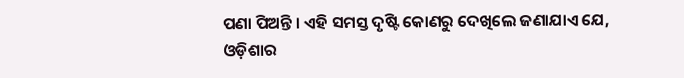ପଣା ପିଅନ୍ତି । ଏହି ସମସ୍ତ ଦୃଷ୍ଟି କୋଣରୁ ଦେଖିଲେ ଜଣାଯାଏ ଯେ, ଓଡ଼ିଶାର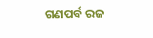ଗଣପର୍ବ ରଜ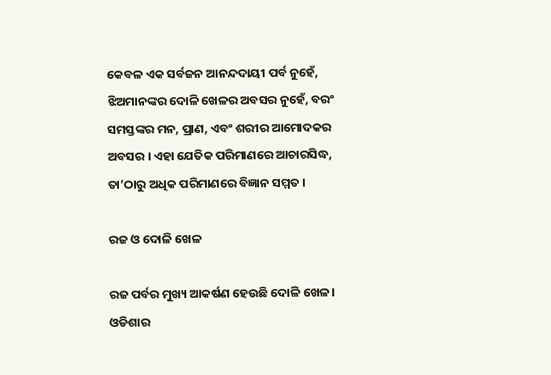କେବଳ ଏକ ସର୍ବଜନ ଆନନ୍ଦଦାୟୀ ପର୍ବ ନୁହେଁ, ଝିଅମାନଙ୍କର ଦୋଳି ଖେଳର ଅବସର ନୁହେଁ, ବରଂ ସମସ୍ତଙ୍କର ମନ, ପ୍ରାଣ, ଏବଂ ଶରୀର ଆମୋଦକର ଅବସର । ଏହା ଯେତିକ ପରିମାଣରେ ଆଚାରସିଦ୍ଧ, ତା’ଠାରୁ ଅଧିକ ପରିମାଣରେ ବିଜ୍ଞାନ ସମ୍ମତ ।

ରଜ ଓ ଦୋଳି ଖେଳ

ରଜ ପର୍ବର ମୁଖ୍ୟ ଆକର୍ଷଣ ହେଉଛି ଦୋଳି ଖେଳ। ଓଡିଶାର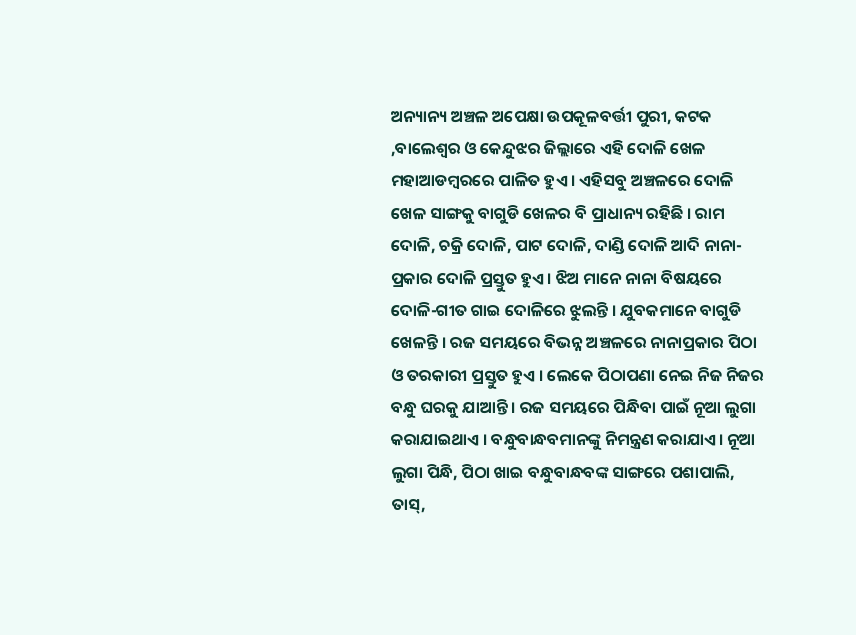ଅନ୍ୟାନ୍ୟ ଅଞ୍ଚଳ ଅପେକ୍ଷା ଉପକୂଳବର୍ତ୍ତୀ ପୁରୀ, କଟକ ,ବାଲେଶ୍ବର ଓ କେନ୍ଦୁଝର ଜିଲ୍ଲାରେ ଏହି ଦୋଳି ଖେଳ ମହାଆଡମ୍ୱରରେ ପାଳିତ ହୁଏ । ଏହିସବୁ ଅଞ୍ଚଳରେ ଦୋଳି ଖେଳ ସାଙ୍ଗକୁ ବାଗୁଡି ଖେଳର ବି ପ୍ରାଧାନ୍ୟ ରହିଛି । ରାମ ଦୋଳି, ଚକ୍ରି ଦୋଳି, ପାଟ ଦୋଳି, ଦାଣ୍ଡି ଦୋଳି ଆଦି ନାନା-ପ୍ରକାର ଦୋଳି ପ୍ରସ୍ତୁତ ହୁଏ । ଝିଅ ମାନେ ନାନା ବିଷୟରେ ଦୋଳି-ଗୀତ ଗାଇ ଦୋଳିରେ ଝୁଲନ୍ତି । ଯୁବକମାନେ ବାଗୁଡି ଖେଳନ୍ତି । ରଜ ସମୟରେ ବିଭନ୍ନ ଅଞ୍ଚଳରେ ନାନାପ୍ରକାର ପିଠା ଓ ତରକାରୀ ପ୍ରସ୍ତୁତ ହୁଏ । ଲେକେ ପିଠାପଣା ନେଇ ନିଜ ନିଜର ବନ୍ଧୁ ଘରକୁ ଯାଆନ୍ତି । ରଜ ସମୟରେ ପିନ୍ଧିବା ପାଇଁ ନୂଆ ଲୁଗା କରାଯାଇଥାଏ । ବନ୍ଧୁବାନ୍ଧବମାନଙ୍କୁ ନିମନ୍ତ୍ରଣ କରାଯାଏ। ନୂଆ ଲୁଗା ପିନ୍ଧି, ପିଠା ଖାଇ ବନ୍ଧୁବାନ୍ଧବଙ୍କ ସାଙ୍ଗରେ ପଶାପାଲି, ତାସ୍,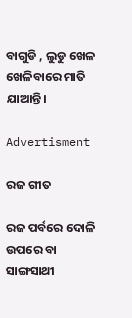ବାଗୁଡି , ଲୁଡୁ ଖେଳ ଖେଳିବାରେ ମାତି ଯାଆନ୍ତି।

Advertisment

ରଜ ଗୀତ

ରଜ ପର୍ବରେ ଦୋଳି ଉପରେ ବା ସାଙ୍ଗସାଥୀ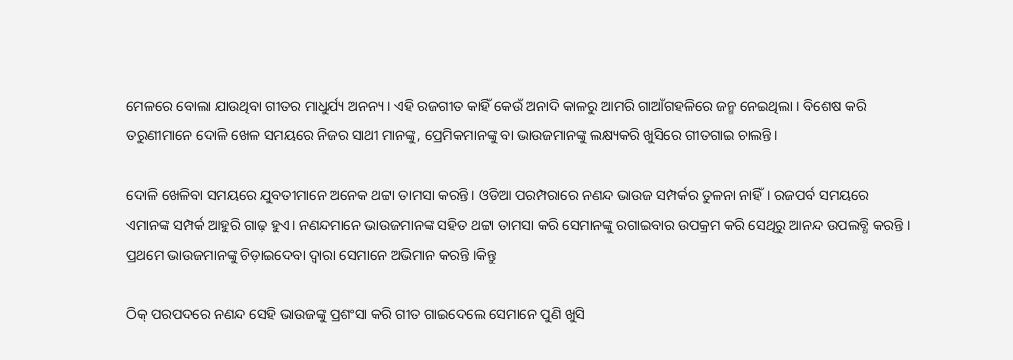ମେଳରେ ବୋଲା ଯାଉଥିବା ଗୀତର ମାଧୁର୍ଯ୍ୟ ଅନନ୍ୟ । ଏହି ରଜଗୀତ କାହିଁ କେଉଁ ଅନାଦି କାଳରୁ ଆମରି ଗାଆଁଗହଳିରେ ଜନ୍ମ ନେଇଥିଲା । ବିଶେଷ କରି ତରୁଣୀମାନେ ଦୋଳି ଖେଳ ସମୟରେ ନିଜର ସାଥୀ ମାନଙ୍କୁ, ପ୍ରେମିକମାନଙ୍କୁ ବା ଭାଉଜମାନଙ୍କୁ ଲକ୍ଷ୍ୟକରି ଖୁସିରେ ଗୀତଗାଇ ଚାଲନ୍ତି।

ଦୋଳି ଖେଳିବା ସମୟରେ ଯୁବତୀମାନେ ଅନେକ ଥଟ୍ଟା ତାମସା କରନ୍ତି। ଓଡିଆ ପରମ୍ପରାରେ ନଣନ୍ଦ ଭାଉଜ ସମ୍ପର୍କର ତୁଳନା ନାହିଁ। ରଜପର୍ବ ସମୟରେ ଏମାନଙ୍କ ସମ୍ପର୍କ ଆହୁରି ଗାଢ଼ ହୁଏ। ନଣନ୍ଦମାନେ ଭାଉଜମାନଙ୍କ ସହିତ ଥଟ୍ଟା ତାମସା କରି ସେମାନଙ୍କୁ ରଗାଇବାର ଉପକ୍ରମ କରି ସେଥିରୁ ଆନନ୍ଦ ଉପଲବ୍ଧି କରନ୍ତି । ପ୍ରଥମେ ଭାଉଜମାନଙ୍କୁ ଚିଡ଼ାଇଦେବା ଦ୍ୱାରା ସେମାନେ ଅଭିମାନ କରନ୍ତି ।କିନ୍ତୁ

ଠିକ୍ ପରପଦରେ ନଣନ୍ଦ ସେହି ଭାଉଜଙ୍କୁ ପ୍ରଶଂସା କରି ଗୀତ ଗାଇଦେଲେ ସେମାନେ ପୁଣି ଖୁସି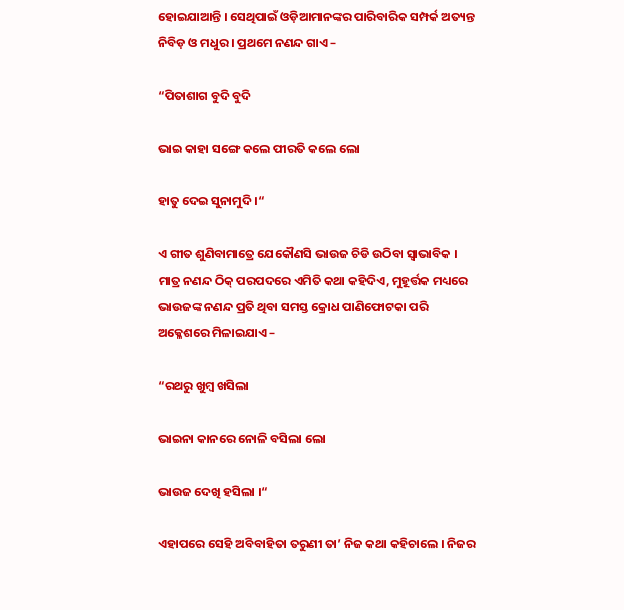ହୋଇଯାଆନ୍ତି । ସେଥିପାଇଁ ଓଡ଼ିଆମାନଙ୍କର ପାରିବାରିକ ସମ୍ପର୍କ ଅତ୍ୟନ୍ତ ନିବିଡ଼ ଓ ମଧୁର । ପ୍ରଥମେ ନଣନ୍ଦ ଗାଏ –

“ପିତାଶାଗ ବୁଦି ବୁଦି

ଭାଇ କାହା ସଙ୍ଗେ କଲେ ପୀରତି କଲେ ଲୋ

ହାତୁ ଦେଇ ସୁନାମୁଦି ।“

ଏ ଗୀତ ଶୁଣିବାମାତ୍ରେ ଯେକୌଣସି ଭାଉଜ ଚିଡି ଉଠିବା ସ୍ଵାଭାବିକ । ମାତ୍ର ନଣନ୍ଦ ଠିକ୍ ପରପଦରେ ଏମିତି କଥା କହିଦିଏ, ମୁହୂର୍ତ୍ତକ ମଧ୍ୟରେ ଭାଉଜଙ୍କ ନଣନ୍ଦ ପ୍ରତି ଥିବା ସମସ୍ତ କ୍ରୋଧ ପାଣିଫୋଟକା ପରି ଅକ୍ଳେଶରେ ମିଳାଇଯାଏ –

“ରଥରୁ ଖୁମ୍ବ ଖସିଲା

ଭାଇନା କାନରେ ନୋଳି ବସିଲା ଲୋ

ଭାଉଜ ଦେଖି ହସିଲା ।“

ଏହାପରେ ସେହି ଅବିବାହିତା ତରୁଣୀ ତା’ ନିଜ କଥା କହିଚାଲେ । ନିଜର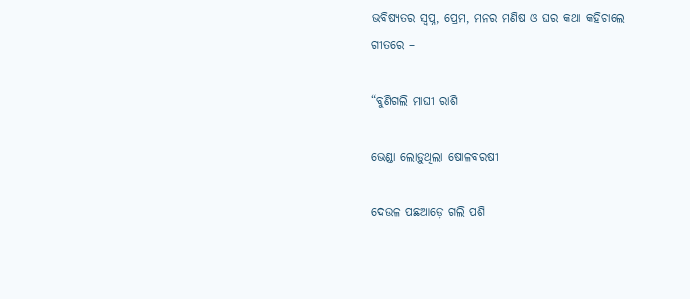ଭବିଷ୍ୟତର ସ୍ଵପ୍ନ, ପ୍ରେମ, ମନର ମଣିଷ ଓ ଘର କଥା କହିଚାଲେ ଗୀତରେ –

“ବୁଣିଗଲି ମାଘୀ ରାଶି

ଭେଣ୍ଡା ଲୋଡ଼ୁଥିଲା ଷୋଳବରଷୀ

ଦେଉଳ ପଛଆଡ଼େ ଗଲି ପଶି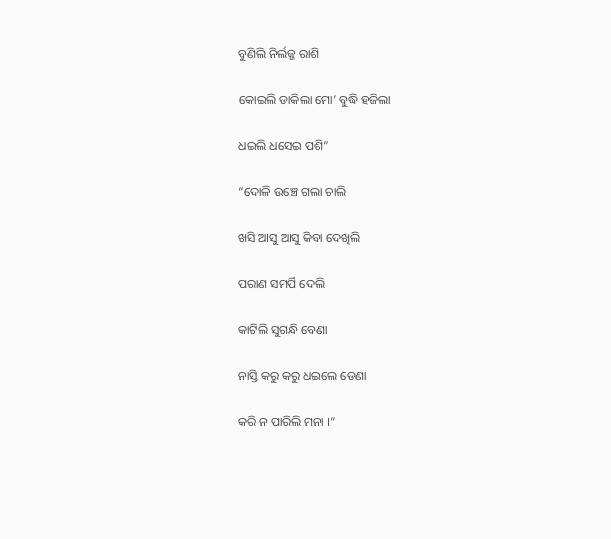ବୁଣିଲି ନିର୍ଲଜ୍ଜ ରାଶି

କୋଇଲି ଡାକିଲା ମୋ’ ବୁଦ୍ଧି ହଜିଲା

ଧଇଲି ଧସେଇ ପଶି”

“ଦୋଳି ଉଞ୍ଚେ ଗଲା ଚାଲି

ଖସି ଆସୁ ଆସୁ କିବା ଦେଖିଲି

ପରାଣ ସମର୍ପି ଦେଲି

କାଟିଲି ସୁଗନ୍ଧି ବେଣା

ନାସ୍ତି କରୁ କରୁ ଧଇଲେ ଡେଣା

କରି ନ ପାରିଲି ମନା ।“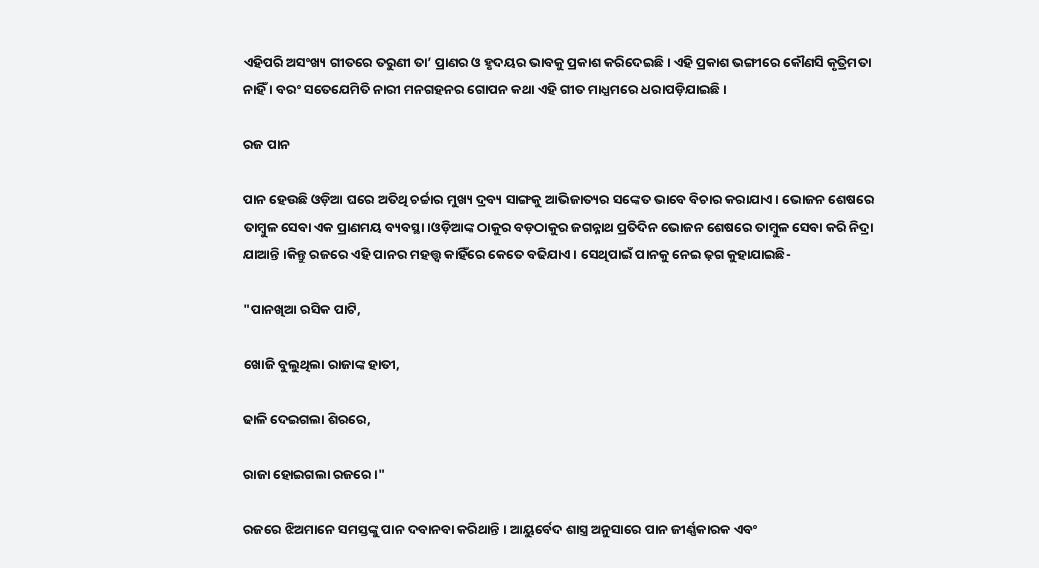ଏହିପରି ଅସଂଖ୍ୟ ଗୀତରେ ତରୁଣୀ ତା’ ପ୍ରାଣର ଓ ହୃଦୟର ଭାବକୁ ପ୍ରକାଶ କରିଦେଇଛି । ଏହି ପ୍ରକାଶ ଭଙ୍ଗୀରେ କୌଣସି କୃତ୍ରିମତା ନାହିଁ । ବରଂ ସତେଯେମିତି ନାରୀ ମନଗହନର ଗୋପନ କଥା ଏହି ଗୀତ ମାଧ୍ଯମରେ ଧରାପଡ଼ିଯାଇଛି।

ରଜ ପାନ

ପାନ ହେଉଛି ଓଡ଼ିଆ ଘରେ ଅତିଥି ଚର୍ଚ୍ଚାର ମୁଖ୍ୟ ଦ୍ରବ୍ୟ ସାଙ୍ଗକୁ ଆଭିଜାତ୍ୟର ସଙ୍କେତ ଭାବେ ବିଚାର କରାଯାଏ। ଭୋଜନ ଶେଷରେ ତାମ୍ବୁଳ ସେବା ଏକ ପ୍ରାଣମୟ ବ୍ୟବସ୍ଥା।ଓଡ଼ିଆଙ୍କ ଠାକୁର ବଡ଼ଠାକୁର ଜଗନ୍ନାଥ ପ୍ରତିଦିନ ଭୋଜନ ଶେଷରେ ତାମ୍ବୁଳ ସେବା କରି ନିଦ୍ରା ଯାଆନ୍ତି ।କିନ୍ତୁ ରଜରେ ଏହି ପାନର ମହତ୍ତ୍ଵ କାହିଁରେ କେତେ ବଢିଯାଏ। ସେଥିପାଇଁ ପାନକୁ ନେଇ ଢ଼ଗ କୁହାଯାଇଛି-

"ପାନଖିଆ ରସିକ ପାଟି,

ଖୋଜି ବୁଲୁଥିଲା ରାଜାଙ୍କ ହାତୀ,

ଢାଳି ଦେଇଗଲା ଶିରରେ,

ରାଜା ହୋଇଗଲା ରଜରେ ।"

ରଜରେ ଝିଅମାନେ ସମସ୍ତଙ୍କୁ ପାନ ଦବାନବା କରିଥାନ୍ତି । ଆୟୁର୍ବେଦ ଶାସ୍ତ୍ର ଅନୁସାରେ ପାନ ଜୀର୍ଣ୍ଣକାରକ ଏବଂ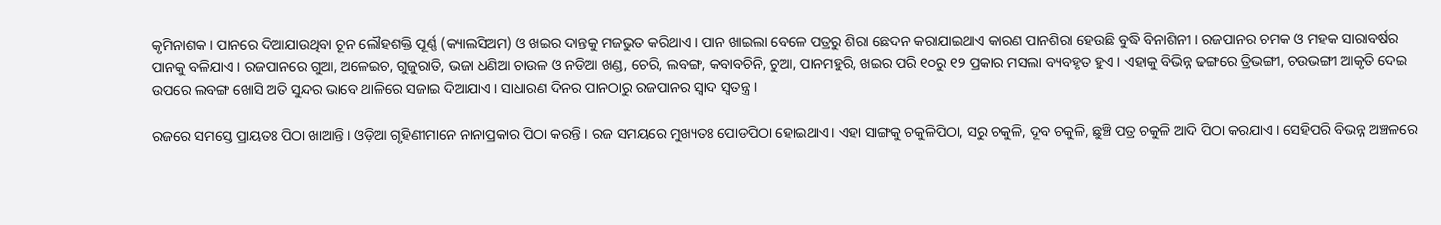କୃମିନାଶକ । ପାନରେ ଦିଆଯାଉଥିବା ଚୂନ ଲୌହଶକ୍ତି ପୂର୍ଣ୍ଣ (କ୍ୟାଲସିଅମ) ଓ ଖଇର ଦାନ୍ତକୁ ମଜଭୁତ କରିଥାଏ । ପାନ ଖାଇଲା ବେଳେ ପତ୍ରରୁ ଶିରା ଛେଦନ କରାଯାଇଥାଏ କାରଣ ପାନଶିରା ହେଉଛି ବୁଦ୍ଧି ବିନାଶିନୀ । ରଜପାନର ଚମକ ଓ ମହକ ସାରାବର୍ଷର ପାନକୁ ବଳିଯାଏ । ରଜପାନରେ ଗୁଆ, ଅଳେଇଚ, ଗୁଜୁରାତି, ଭଜା ଧଣିଆ ଚାଉଳ ଓ ନଡିଆ ଖଣ୍ଡ, ଚେରି, ଲବଙ୍ଗ, କବାବଚିନି, ଚୁଆ, ପାନମହୁରି, ଖଇର ପରି ୧୦ରୁ ୧୨ ପ୍ରକାର ମସଲା ବ୍ୟବହୃତ ହୁଏ । ଏହାକୁ ବିଭିନ୍ନ ଢଙ୍ଗରେ ତ୍ରିଭଙ୍ଗୀ, ଚଉଭଙ୍ଗୀ ଆକୃତି ଦେଇ ଉପରେ ଲବଙ୍ଗ ଖୋସି ଅତି ସୁନ୍ଦର ଭାବେ ଥାଳିରେ ସଜାଇ ଦିଆଯାଏ । ସାଧାରଣ ଦିନର ପାନଠାରୁ ରଜପାନର ସ୍ୱାଦ ସ୍ୱତନ୍ତ୍ର ।

ରଜରେ ସମସ୍ତେ ପ୍ରାୟତଃ ପିଠା ଖାଆନ୍ତି । ଓଡ଼ିଆ ଗୃହିଣୀମାନେ ନାନାପ୍ରକାର ପିଠା କରନ୍ତି । ରଜ ସମୟରେ ମୁଖ୍ୟତଃ ପୋଡପିଠା ହୋଇଥାଏ। ଏହା ସାଙ୍ଗକୁ ଚକୁଳିପିଠା, ସରୁ ଚକୁଳି, ଦୂବ ଚକୁଳି, ଛୁଞ୍ଚି ପତ୍ର ଚକୁଳି ଆଦି ପିଠା କରଯାଏ । ସେହିପରି ବିଭନ୍ନ ଅଞ୍ଚଳରେ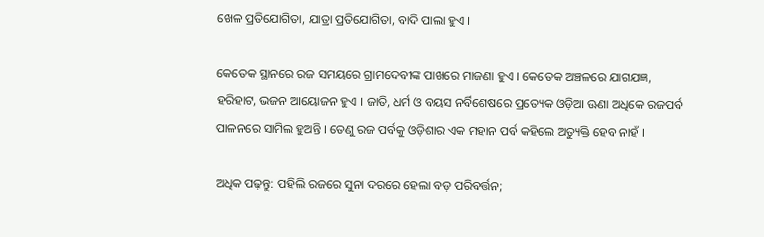ଖେଳ ପ୍ରତିଯୋଗିତା, ଯାତ୍ରା ପ୍ରତିଯୋଗିତା, ବାଦି ପାଲା ହୁଏ ।

କେତେକ ସ୍ଥାନରେ ରଜ ସମୟରେ ଗ୍ରାମଦେବୀଙ୍କ ପାଖରେ ମାଜଣା ହୁଏ । କେତେକ ଅଞ୍ଚଳରେ ଯାଗଯଜ୍ଞ, ହରିହାଟ, ଭଜନ ଆୟୋଜନ ହୁଏ । ଜାତି, ଧର୍ମ ଓ ବୟସ ନର୍ବିଶେଷରେ ପ୍ରତ୍ୟେକ ଓଡ଼ିଆ ଊଣା ଅଧିକେ ରଜପର୍ବ ପାଳନରେ ସାମିଲ ହୁଅନ୍ତି । ତେଣୁ ରଜ ପର୍ବକୁ ଓଡ଼ିଶାର ଏକ ମହାନ ପର୍ବ କହିଲେ ଅତ୍ୟୁକ୍ତି ହେବ ନାହଁ ।

ଅଧିକ ପଢ଼ନ୍ତୁ: ପହିଲି ରଜରେ ସୁନା ଦରରେ ହେଲା ବଡ଼ ପରିବର୍ତ୍ତନ;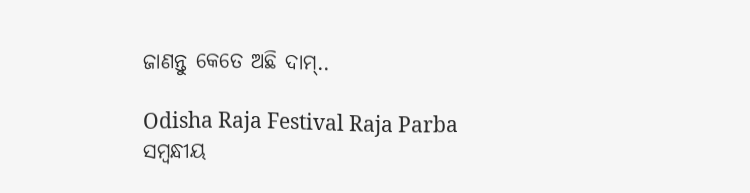ଜାଣନ୍ତୁ କେତେ ଅଛି ଦାମ୍‌..

Odisha Raja Festival Raja Parba
ସମ୍ବନ୍ଧୀୟ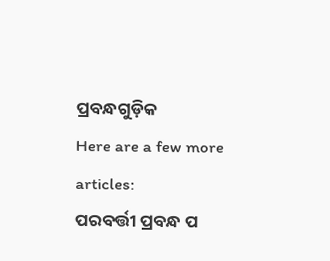ପ୍ରବନ୍ଧଗୁଡ଼ିକ
Here are a few more articles:
ପରବର୍ତ୍ତୀ ପ୍ରବନ୍ଧ ପ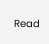Read